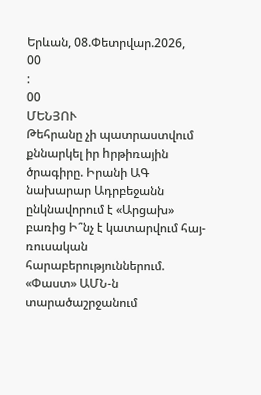Երևան, 08.Փետրվար.2026,
00
:
00
ՄԵՆՅՈՒ
Թեհրանը չի պատրաստվում քննարկել իր hրթիռային ծրագիրը. Իրանի ԱԳ նախարար Ադրբեջանն ընկնավորում է «Արցախ» բառից Ի՞նչ է կատարվում հայ-ռուսական հարաբերություններում. «Փաստ» ԱՄՆ-ն տարածաշրջանում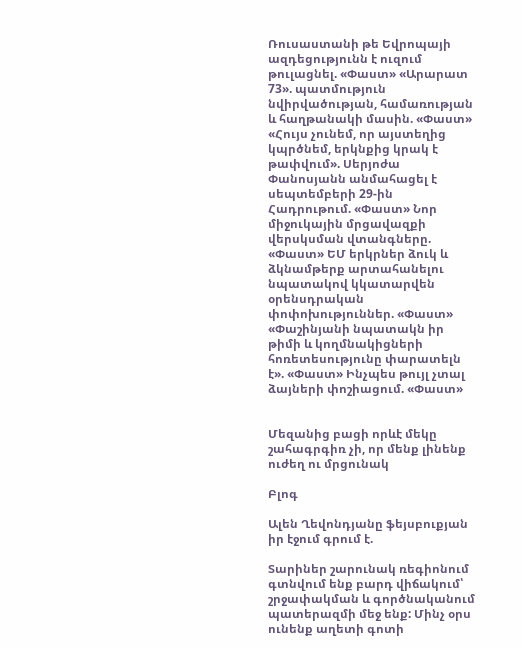Ռուսաստանի թե Եվրոպայի ազդեցությունն է ուզում թուլացնել. «Փաստ» «Արարատ 73». պատմություն նվիրվածության, համառության և հաղթանակի մասին. «Փաստ» «Հույս չունեմ, որ այստեղից կպրծնեմ, երկնքից կրակ է թափվում». Սերյոժա Փանոսյանն անմահացել է սեպտեմբերի 29-ին Հադրութում. «Փաստ» Նոր միջուկային մրցավազքի վերսկսման վտանգները. «Փաստ» ԵՄ երկրներ ձուկ և ձկնամթերք արտահանելու նպատակով կկատարվեն օրենսդրական փոփոխություններ. «Փաստ» «Փաշինյանի նպատակն իր թիմի և կողմնակիցների հոռետեսությունը փարատելն է». «Փաստ» Ինչպես թույլ չտալ ձայների փոշիացում. «Փաստ»


Մեզանից բացի որևէ մեկը շահագրգիռ չի, որ մենք լինենք ուժեղ ու մրցունակ

Բլոգ

Ալեն Ղեվոնդյանը ֆեյսբուքյան իր էջում գրում է.

Տարիներ շարունակ ռեգիոնում գտնվում ենք բարդ վիճակում՝ շրջափակման և գործնականում պատերազմի մեջ ենք: Մինչ օրս ունենք աղետի գոտի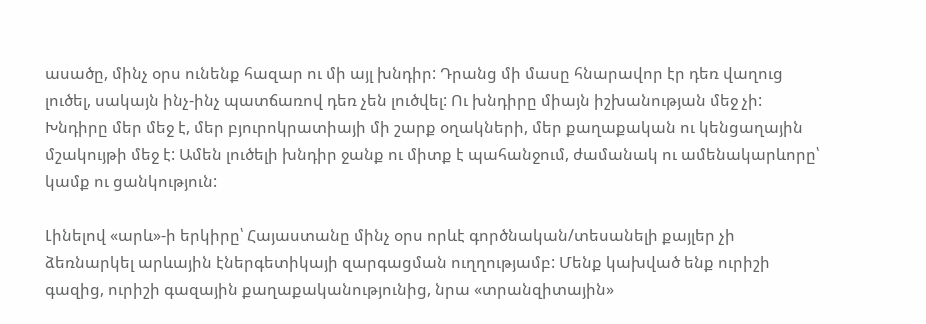ասածը, մինչ օրս ունենք հազար ու մի այլ խնդիր: Դրանց մի մասը հնարավոր էր դեռ վաղուց լուծել, սակայն ինչ-ինչ պատճառով դեռ չեն լուծվել: Ու խնդիրը միայն իշխանության մեջ չի: Խնդիրը մեր մեջ է, մեր բյուրոկրատիայի մի շարք օղակների, մեր քաղաքական ու կենցաղային մշակույթի մեջ է: Ամեն լուծելի խնդիր ջանք ու միտք է պահանջում, ժամանակ ու ամենակարևորը՝ կամք ու ցանկություն:

Լինելով «արև»-ի երկիրը՝ Հայաստանը մինչ օրս որևէ գործնական/տեսանելի քայլեր չի ձեռնարկել արևային էներգետիկայի զարգացման ուղղությամբ: Մենք կախված ենք ուրիշի գազից, ուրիշի գազային քաղաքականությունից, նրա «տրանզիտային»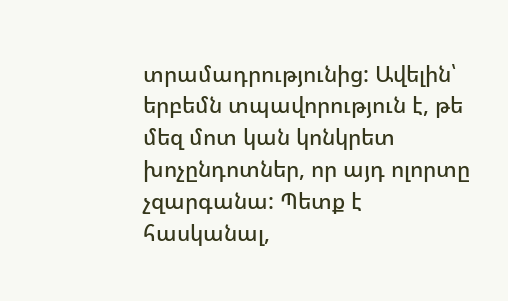տրամադրությունից: Ավելին՝ երբեմն տպավորություն է, թե մեզ մոտ կան կոնկրետ խոչընդոտներ, որ այդ ոլորտը չզարգանա: Պետք է հասկանալ,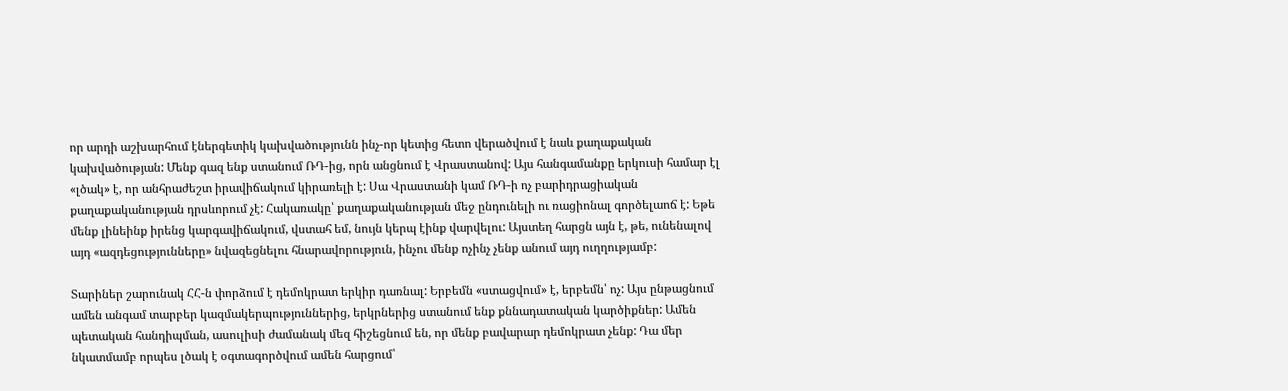որ արդի աշխարհում էներգետիկ կախվածությունն ինչ-որ կետից հետո վերածվում է նաև քաղաքական կախվածության: Մենք գազ ենք ստանում ՌԴ-ից, որն անցնում է Վրաստանով: Այս հանգամանքը երկուսի համար էլ «լծակ» է, որ անհրաժեշտ իրավիճակում կիրառելի է: Սա Վրաստանի կամ ՌԴ-ի ոչ բարիդրացիական քաղաքականության դրսևորում չէ: Հակառակը՝ քաղաքականության մեջ ընդունելի ու ռացիոնալ գործելաոճ է: Եթե մենք լինեինք իրենց կարգավիճակում, վստահ եմ, նույն կերպ էինք վարվելու: Այստեղ հարցն այն է, թե, ունենալով այդ «ազդեցությունները» նվազեցնելու հնարավորություն, ինչու մենք ոչինչ չենք անում այդ ուղղությամբ:

Տարիներ շարունակ ՀՀ-ն փորձում է դեմոկրատ երկիր դառնալ: Երբեմն «ստացվում» է, երբեմն՝ ոչ: Այս ընթացնում ամեն անգամ տարբեր կազմակերպություններից, երկրներից ստանում ենք քննադատական կարծիքներ: Ամեն պետական հանդիպման, ասուլիսի ժամանակ մեզ հիշեցնում են, որ մենք բավարար դեմոկրատ չենք: Դա մեր նկատմամբ որպես լծակ է օգտագործվում ամեն հարցում՝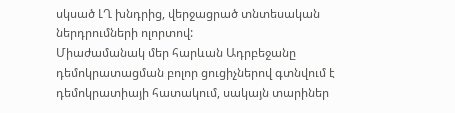սկսած ԼՂ խնդրից, վերջացրած տնտեսական ներդրումների ոլորտով:
Միաժամանակ մեր հարևան Ադրբեջանը դեմոկրատացման բոլոր ցուցիչներով գտնվում է դեմոկրատիայի հատակում, սակայն տարիներ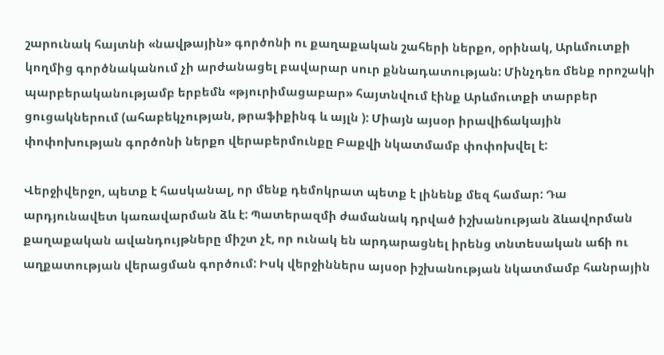շարունակ հայտնի «նավթային» գործոնի ու քաղաքական շահերի ներքո, օրինակ, Արևմուտքի կողմից գործնականում չի արժանացել բավարար սուր քննադատության: Մինչդեռ մենք որոշակի պարբերականությամբ երբեմն «թյուրիմացաբար» հայտնվում էինք Արևմուտքի տարբեր ցուցակներում (ահաբեկչության, թրաֆիքինգ և այլն ): Միայն այսօր իրավիճակային փոփոխության գործոնի ներքո վերաբերմունքը Բաքվի նկատմամբ փոփոխվել է:

Վերջիվերջո, պետք է հասկանալ, որ մենք դեմոկրատ պետք է լինենք մեզ համար: Դա արդյունավետ կառավարման ձև է: Պատերազմի ժամանակ դրված իշխանության ձևավորման քաղաքական ավանդույթները միշտ չէ, որ ունակ են արդարացնել իրենց տնտեսական աճի ու աղքատության վերացման գործում: Իսկ վերջիններս այսօր իշխանության նկատմամբ հանրային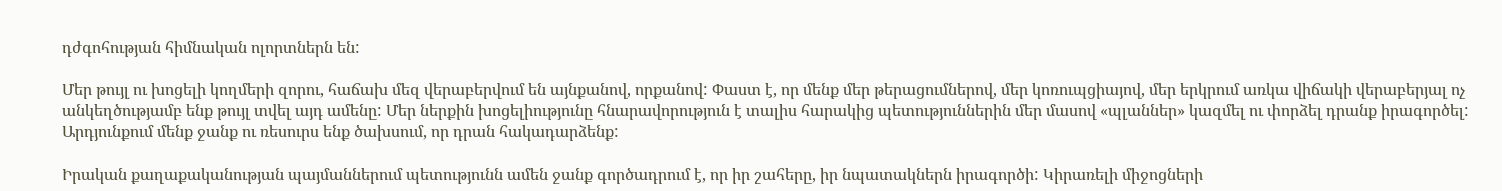դժգոհության հիմնական ոլորտներն են:

Մեր թույլ ու խոցելի կողմերի զորու, հաճախ մեզ վերաբերվում են այնքանով, որքանով: Փաստ է, որ մենք մեր թերացումներով, մեր կոռուպցիայով, մեր երկրում առկա վիճակի վերաբերյալ ոչ անկեղծությամբ ենք թույլ տվել այդ ամենը: Մեր ներքին խոցելիությունը հնարավորություն է տալիս հարակից պետություններին մեր մասով «պլաններ» կազմել ու փորձել դրանք իրագործել: Արդյունքում մենք ջանք ու ռեսուրս ենք ծախսում, որ դրան հակադարձենք:

Իրական քաղաքականության պայմաններում պետությունն ամեն ջանք գործադրում է, որ իր շահերը, իր նպատակներն իրագործի: Կիրառելի միջոցների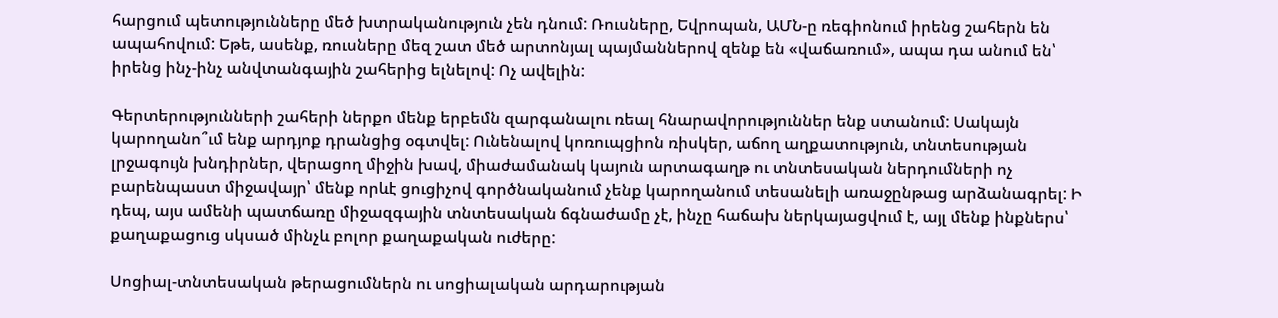հարցում պետությունները մեծ խտրականություն չեն դնում: Ռուսները, Եվրոպան, ԱՄՆ-ը ռեգիոնում իրենց շահերն են ապահովում: Եթե, ասենք, ռուսները մեզ շատ մեծ արտոնյալ պայմաններով զենք են «վաճառում», ապա դա անում են՝ իրենց ինչ-ինչ անվտանգային շահերից ելնելով: Ոչ ավելին:

Գերտերությունների շահերի ներքո մենք երբեմն զարգանալու ռեալ հնարավորություններ ենք ստանում: Սակայն կարողանո՞ւմ ենք արդյոք դրանցից օգտվել: Ունենալով կոռուպցիոն ռիսկեր, աճող աղքատություն, տնտեսության լրջագույն խնդիրներ, վերացող միջին խավ, միաժամանակ կայուն արտագաղթ ու տնտեսական ներդումների ոչ բարենպաստ միջավայր՝ մենք որևէ ցուցիչով գործնականում չենք կարողանում տեսանելի առաջընթաց արձանագրել: Ի դեպ, այս ամենի պատճառը միջազգային տնտեսական ճգնաժամը չէ, ինչը հաճախ ներկայացվում է, այլ մենք ինքներս՝ քաղաքացուց սկսած մինչև բոլոր քաղաքական ուժերը:

Սոցիալ-տնտեսական թերացումներն ու սոցիալական արդարության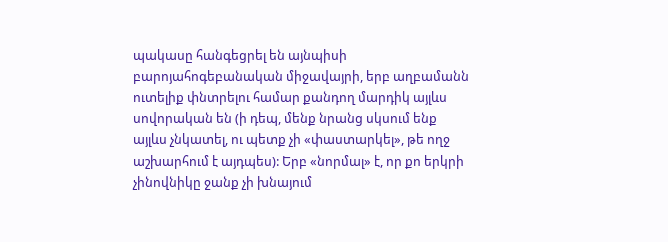պակասը հանգեցրել են այնպիսի բարոյահոգեբանական միջավայրի, երբ աղբամանն ուտելիք փնտրելու համար քանդող մարդիկ այլևս սովորական են (ի դեպ, մենք նրանց սկսում ենք այլևս չնկատել, ու պետք չի «փաստարկել», թե ողջ աշխարհում է այդպես): Երբ «նորմալ» է, որ քո երկրի չինովնիկը ջանք չի խնայում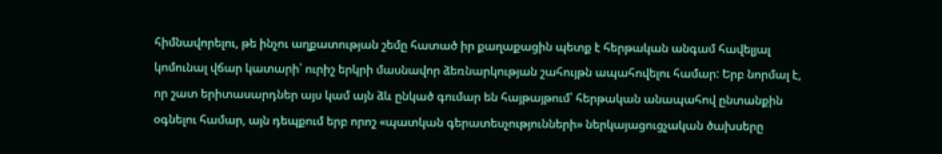հիմնավորելու, թե ինչու աղքատության շեմը հատած իր քաղաքացին պետք է հերթական անգամ հավելյալ կոմունալ վճար կատարի՝ ուրիշ երկրի մասնավոր ձեռնարկության շահույթն ապահովելու համար: Երբ նորմալ է, որ շատ երիտասարդներ այս կամ այն ձև ընկած գումար են հայթայթում՝ հերթական անապահով ընտանքին օգնելու համար, այն դեպքում երբ որոշ «պատկան գերատեսչությունների» ներկայացուցչական ծախսերը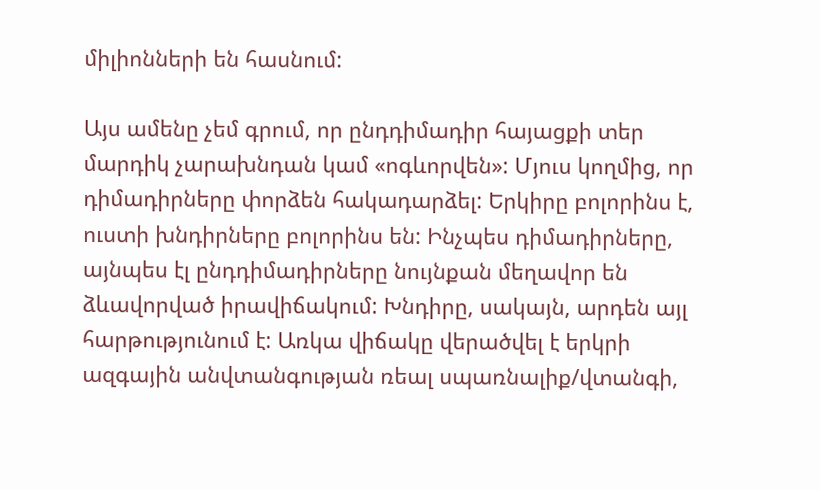միլիոնների են հասնում:

Այս ամենը չեմ գրում, որ ընդդիմադիր հայացքի տեր մարդիկ չարախնդան կամ «ոգևորվեն»: Մյուս կողմից, որ դիմադիրները փորձեն հակադարձել: Երկիրը բոլորինս է, ուստի խնդիրները բոլորինս են: Ինչպես դիմադիրները, այնպես էլ ընդդիմադիրները նույնքան մեղավոր են ձևավորված իրավիճակում: Խնդիրը, սակայն, արդեն այլ հարթությունում է: Առկա վիճակը վերածվել է երկրի ազգային անվտանգության ռեալ սպառնալիք/վտանգի,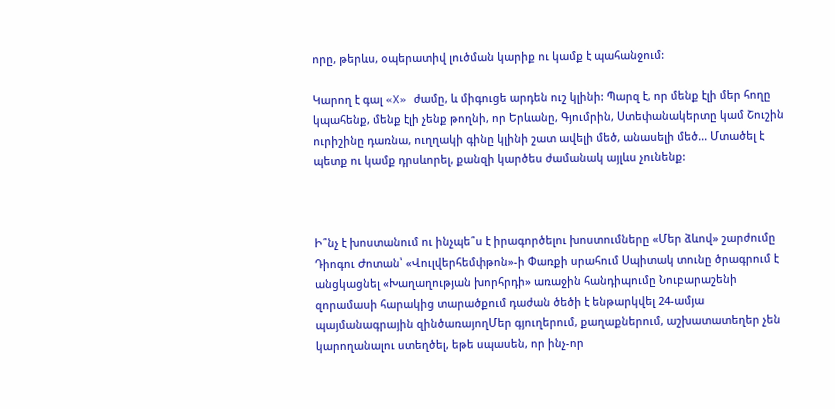որը, թերևս, օպերատիվ լուծման կարիք ու կամք է պահանջում:

Կարող է գալ «X» ժամը, և միգուցե արդեն ուշ կլինի: Պարզ է, որ մենք էլի մեր հողը կպահենք, մենք էլի չենք թողնի, որ Երևանը, Գյումրին, Ստեփանակերտը կամ Շուշին ուրիշինը դառնա, ուղղակի գինը կլինի շատ ավելի մեծ, անասելի մեծ... Մտածել է պետք ու կամք դրսևորել, քանզի կարծես ժամանակ այլևս չունենք:



Ի՞նչ է խոստանում ու ինչպե՞ս է իրագործելու խոստումները «Մեր ձևով» շարժումը Դիոգու Ժոտան՝ «Վուլվերհեմփթոն»-ի Փառքի սրահում Սպիտակ տունը ծրագրում է անցկացնել «Խաղաղության խորհրդի» առաջին հանդիպումը Նուբարաշենի զորամասի հարակից տարածքում դաժան ծեծի է ենթարկվել 24-ամյա պայմանագրային զինծառայողՄեր գյուղերում, քաղաքներում, աշխատատեղեր չեն կարողանալու ստեղծել, եթե սպասեն, որ ինչ-որ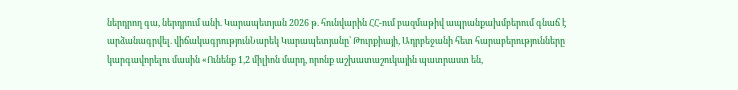ներդրող գա, ներդրում անի. Կարապետյան 2026 թ. հունվարին ՀՀ-ում բազմաթիվ ապրանքախմբերում գնաճ է արձանագրվել. վիճակագրությունՆարեկ Կարապետյանը՝ Թուրքիայի, Ադրբեջանի հետ հարաբերությունները կարգավորելու մասին «Ունենք 1,2 միլիոն մարդ, որոնք աշխատաշուկային պատրաստ են,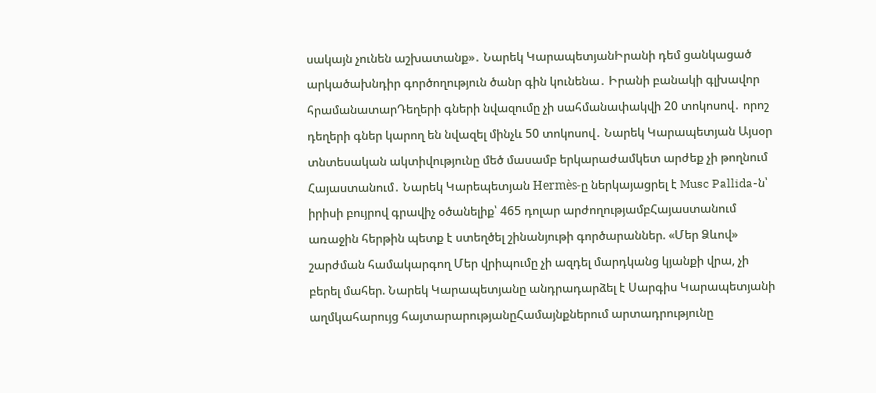սակայն չունեն աշխատանք»․ Նարեկ ԿարապետյանԻրանի դեմ ցանկացած արկածախնդիր գործողություն ծանր գին կունենա․ Իրանի բանակի գլխավոր հրամանատարԴեղերի գների նվազումը չի սահմանափակվի 20 տոկոսով․ որոշ դեղերի գներ կարող են նվազել մինչև 50 տոկոսով․ Նարեկ Կարապետյան Այսօր տնտեսական ակտիվությունը մեծ մասամբ երկարաժամկետ արժեք չի թողնում Հայաստանում․ Նարեկ Կարեպետյան Hermès-ը ներկայացրել է Musc Pallida-ն՝ իրիսի բույրով գրավիչ օծանելիք՝ 465 դոլար արժողությամբՀայաստանում առաջին հերթին պետք է ստեղծել շինանյութի գործարաններ. «Մեր Ձևով» շարժման համակարգող Մեր վրիպումը չի ազդել մարդկանց կյանքի վրա, չի բերել մահեր. Նարեկ Կարապետյանը անդրադարձել է Սարգիս Կարապետյանի աղմկահարույց հայտարարությանըՀամայնքներում արտադրությունը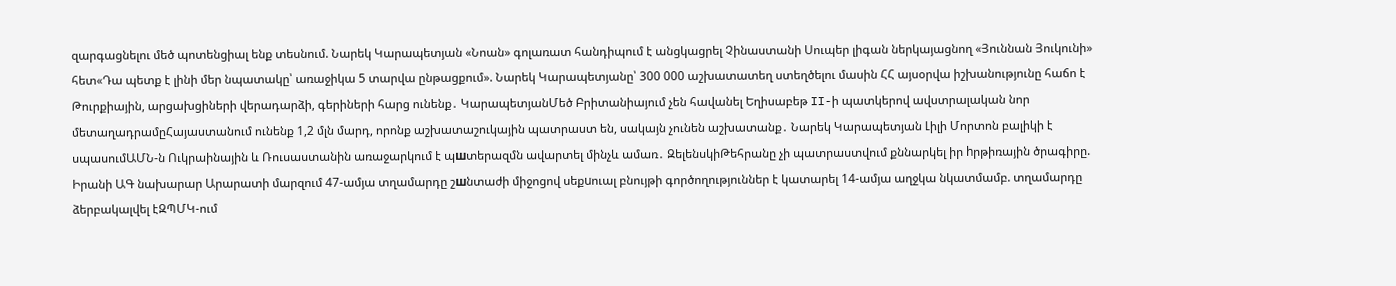զարգացնելու մեծ պոտենցիալ ենք տեսնում. Նարեկ Կարապետյան «Նոան» գոլառատ հանդիպում է անցկացրել Չինաստանի Սուպեր լիգան ներկայացնող «Յուննան Յուկունի» հետ«Դա պետք է լինի մեր նպատակը՝ առաջիկա 5 տարվա ընթացքում». Նարեկ Կարապետյանը՝ 300 000 աշխատատեղ ստեղծելու մասին ՀՀ այսօրվա իշխանությունը հաճո է Թուրքիային, արցախցիների վերադարձի, գերիների հարց ունենք․ ԿարապետյանՄեծ Բրիտանիայում չեն հավանել Եղիսաբեթ II-ի պատկերով ավստրալական նոր մետաղադրամըՀայաստանում ունենք 1,2 մլն մարդ, որոնք աշխատաշուկային պատրաստ են, սակայն չունեն աշխատանք․ Նարեկ Կարապետյան Լիլի Մորտոն բալիկի է սպասումԱՄՆ-ն Ուկրաինային և Ռուսաստանին առաջարկում է պшտերազմն ավարտել մինչև ամառ․ ԶելենսկիԹեհրանը չի պատրաստվում քննարկել իր hրթիռային ծրագիրը. Իրանի ԱԳ նախարար Արարատի մարզում 47-ամյա տղամարդը շшնտաժի միջոցով սեքuուալ բնույթի գործողություններ է կատարել 14-ամյա աղջկա նկատմամբ. տղամարդը ձերբակալվել էԶՊՄԿ-ում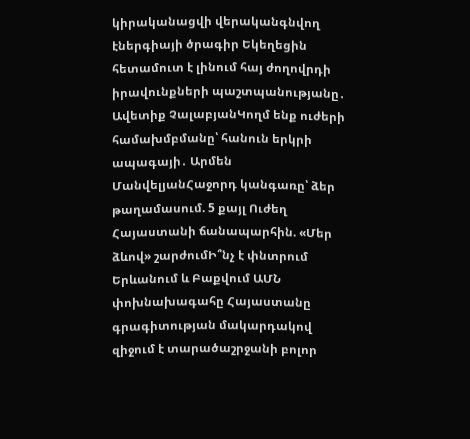կիրականացվի վերականգնվող էներգիայի ծրագիր Եկեղեցին հետամուտ է լինում հայ ժողովրդի իրավունքների պաշտպանությանը․ Ավետիք ՉալաբյանԿողմ ենք ուժերի համախմբմանը՝ հանուն երկրի ապագայի․ Արմեն ՄանվելյանՀաջորդ կանգառը՝ ձեր թաղամասում. 5 քայլ Ուժեղ Հայաստանի ճանապարհին. «Մեր ձևով» շարժումԻ՞նչ է փնտրում Երևանում և Բաքվում ԱՄՆ փոխնախագահը Հայաստանը գրագիտության մակարդակով զիջում է տարածաշրջանի բոլոր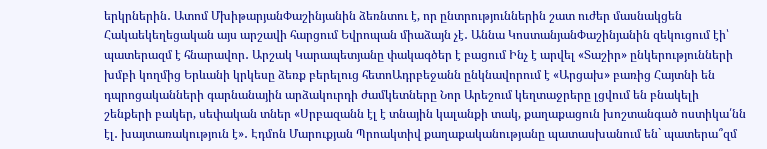երկրներին․ Ատոմ ՄխիթարյանՓաշինյանին ձեռնտու է, որ ընտրություններին շատ ուժեր մասնակցեն Հակաեկեղեցական այս արշավի հարցում Եվրոպան միաձայն չէ․ Աննա ԿոստանյանՓաշինյանին զեկուցում էի՝ պատերազմ է հնարավոր․ Արշակ Կարապետյանը փակագծեր է բացում Ինչ է արվել «Տաշիր» ընկերությունների խմբի կողմից Երևանի կրկեսը ձեռք բերելուց հետոԱդրբեջանն ընկնավորում է «Արցախ» բառից Հայտնի են դպրոցականների գարնանային արձակուրդի ժամկետները Նոր Արեշում կեղտաջրերը լցվում են բնակելի շենքերի բակեր, սեփական տներ «Սրբազանն էլ է տնային կալանքի տակ, քաղաքացուն խոշտանգած ոստիկա՛նն էլ․ խայտառակություն է»․ Էդմոն Մարուքյան Պրոակտիվ քաղաքականությանը պատասխանում են` պատերա՞զմ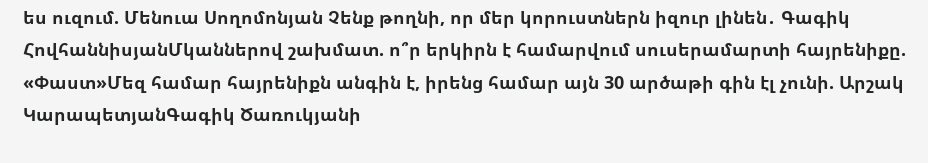ես ուզում. Մենուա Սողոմոնյան Չենք թողնի, որ մեր կորուստներն իզուր լինեն․ Գագիկ ՀովհաննիսյանՄկաններով շախմատ. ո՞ր երկիրն է համարվում սուսերամարտի հայրենիքը. «Փաստ»Մեզ համար հայրենիքն անգին է, իրենց համար այն 30 արծաթի գին էլ չունի. Արշակ ԿարապետյանԳագիկ Ծառուկյանի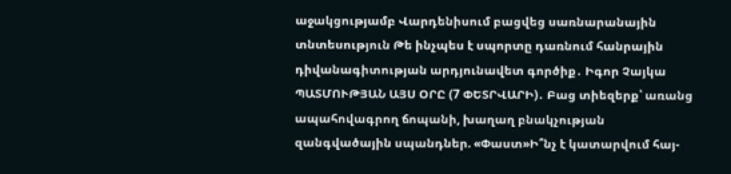աջակցությամբ Վարդենիսում բացվեց սառնարանային տնտեսություն Թե ինչպես է սպորտը դառնում հանրային դիվանագիտության արդյունավետ գործիք․ Իգոր Չայկա ՊԱՏՄՈՒԹՅԱՆ ԱՅՍ ՕՐԸ (7 ՓԵՏՐՎԱՐԻ)․ Բաց տիեզերք՝ առանց ապահովագրող ճոպանի, խաղաղ բնակչության զանգվածային սպանդներ. «Փաստ»Ի՞նչ է կատարվում հայ-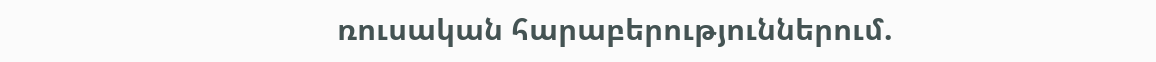ռուսական հարաբերություններում.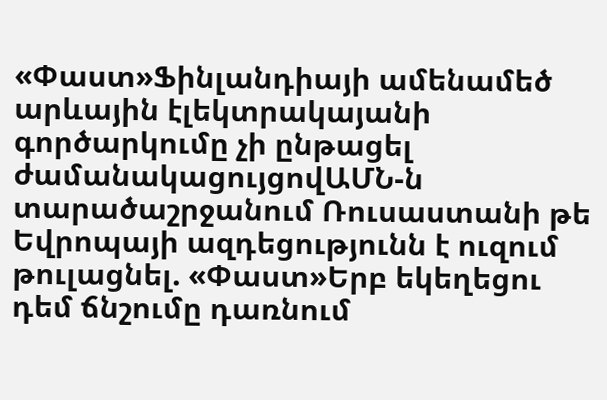«Փաստ»Ֆինլանդիայի ամենամեծ արևային էլեկտրակայանի գործարկումը չի ընթացել ժամանակացույցովԱՄՆ-ն տարածաշրջանում Ռուսաստանի թե Եվրոպայի ազդեցությունն է ուզում թուլացնել. «Փաստ»Երբ եկեղեցու դեմ ճնշումը դառնում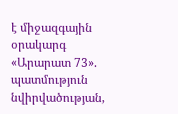է միջազգային օրակարգ «Արարատ 73». պատմություն նվիրվածության,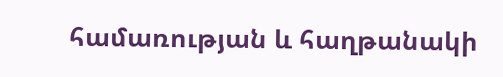համառության և հաղթանակի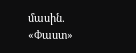մասին. «Փաստ»